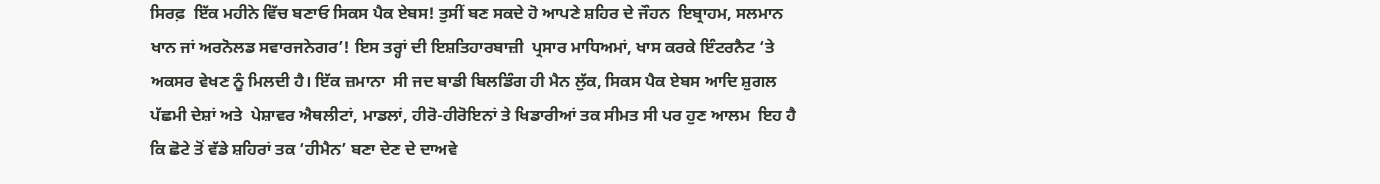ਸਿਰਫ਼  ਇੱਕ ਮਹੀਨੇ ਵਿੱਚ ਬਣਾਓ ਸਿਕਸ ਪੈਕ ਏਬਸ! ਤੁਸੀਂ ਬਣ ਸਕਦੇ ਹੋ ਆਪਣੇ ਸ਼ਹਿਰ ਦੇ ਜੌਹਨ  ਇਬ੍ਰਾਹਮ, ਸਲਮਾਨ ਖਾਨ ਜਾਂ ਅਰਨੋਲਡ ਸਵਾਰਜਨੇਗਰ’! ਇਸ ਤਰ੍ਹਾਂ ਦੀ ਇਸ਼ਤਿਹਾਰਬਾਜ਼ੀ  ਪ੍ਰਸਾਰ ਮਾਧਿਅਮਾਂ, ਖਾਸ ਕਰਕੇ ਇੰਟਰਨੈਟ ‘ਤੇ ਅਕਸਰ ਵੇਖਣ ਨੂੰ ਮਿਲਦੀ ਹੈ। ਇੱਕ ਜ਼ਮਾਨਾ  ਸੀ ਜਦ ਬਾਡੀ ਬਿਲਡਿੰਗ ਹੀ ਮੈਨ ਲੁੱਕ, ਸਿਕਸ ਪੈਕ ਏਬਸ ਆਦਿ ਸ਼ੁਗਲ ਪੱਛਮੀ ਦੇਸ਼ਾਂ ਅਤੇ  ਪੇਸ਼ਾਵਰ ਐਥਲੀਟਾਂ, ਮਾਡਲਾਂ, ਹੀਰੋ-ਹੀਰੋਇਨਾਂ ਤੇ ਖਿਡਾਰੀਆਂ ਤਕ ਸੀਮਤ ਸੀ ਪਰ ਹੁਣ ਆਲਮ  ਇਹ ਹੈ ਕਿ ਛੋਟੇ ਤੋਂ ਵੱਡੇ ਸ਼ਹਿਰਾਂ ਤਕ ‘ਹੀਮੈਨ’ ਬਣਾ ਦੇਣ ਦੇ ਦਾਅਵੇ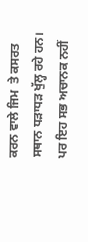ਕਰਨ ਵਾਲੇ ਜਿਮ  ਤੇ ਕਸਰਤ ਸਥਾਨ ਧੜਾਧੜ ਖੁੱਲ੍ਹ ਰਹੇ ਹਨ। ਪਰ ਇਹ ਸਭ ਅਚਾਨਕ ਨਹੀਂ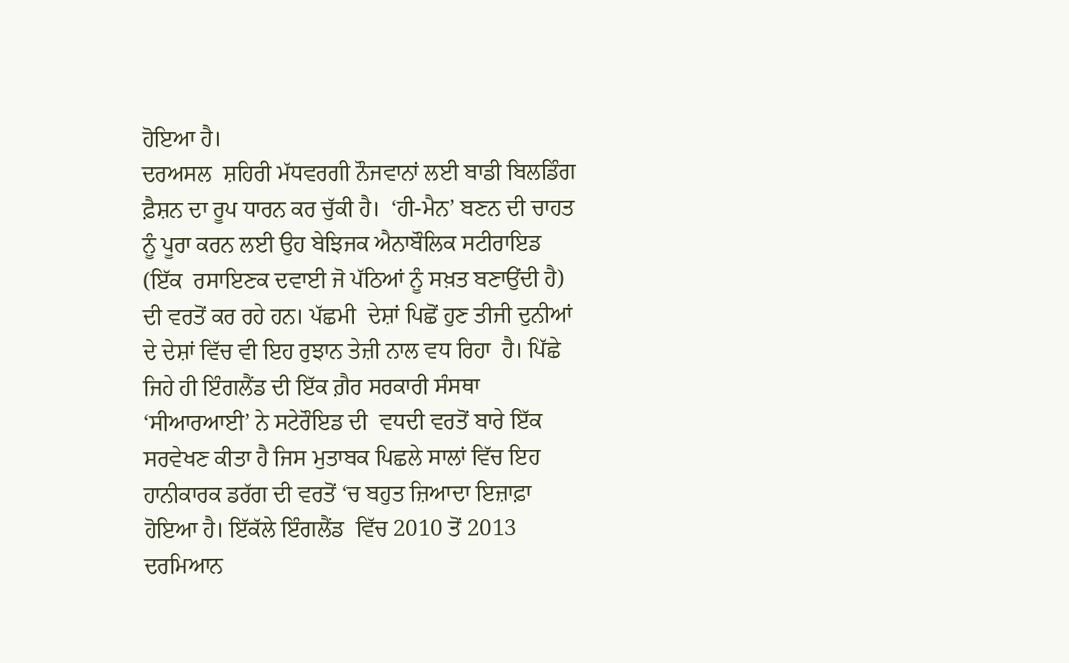ਹੋਇਆ ਹੈ।
ਦਰਅਸਲ  ਸ਼ਹਿਰੀ ਮੱਧਵਰਗੀ ਨੌਜਵਾਨਾਂ ਲਈ ਬਾਡੀ ਬਿਲਡਿੰਗ ਫ਼ੈਸ਼ਨ ਦਾ ਰੂਪ ਧਾਰਨ ਕਰ ਚੁੱਕੀ ਹੈ।  ‘ਹੀ-ਮੈਨ’ ਬਣਨ ਦੀ ਚਾਹਤ ਨੂੰ ਪੂਰਾ ਕਰਨ ਲਈ ਉਹ ਬੇਝਿਜਕ ਐਨਾਬੌਲਿਕ ਸਟੀਰਾਇਡ (ਇੱਕ  ਰਸਾਇਣਕ ਦਵਾਈ ਜੋ ਪੱਠਿਆਂ ਨੂੰ ਸਖ਼ਤ ਬਣਾਉਂਦੀ ਹੈ) ਦੀ ਵਰਤੋਂ ਕਰ ਰਹੇ ਹਨ। ਪੱਛਮੀ  ਦੇਸ਼ਾਂ ਪਿਛੋਂ ਹੁਣ ਤੀਜੀ ਦੁਨੀਆਂ ਦੇ ਦੇਸ਼ਾਂ ਵਿੱਚ ਵੀ ਇਹ ਰੁਝਾਨ ਤੇਜ਼ੀ ਨਾਲ ਵਧ ਰਿਹਾ  ਹੈ। ਪਿੱਛੇ ਜਿਹੇ ਹੀ ਇੰਗਲੈਂਡ ਦੀ ਇੱਕ ਗ਼ੈਰ ਸਰਕਾਰੀ ਸੰਸਥਾ ‘ਸੀਆਰਆਈ’ ਨੇ ਸਟੇਰੌਇਡ ਦੀ  ਵਧਦੀ ਵਰਤੋਂ ਬਾਰੇ ਇੱਕ ਸਰਵੇਖਣ ਕੀਤਾ ਹੈ ਜਿਸ ਮੁਤਾਬਕ ਪਿਛਲੇ ਸਾਲਾਂ ਵਿੱਚ ਇਹ  ਹਾਨੀਕਾਰਕ ਡਰੱਗ ਦੀ ਵਰਤੋਂ ‘ਚ ਬਹੁਤ ਜ਼ਿਆਦਾ ਇਜ਼ਾਫ਼ਾ ਹੋਇਆ ਹੈ। ਇੱਕੱਲੇ ਇੰਗਲੈਂਡ  ਵਿੱਚ 2010 ਤੋਂ 2013 ਦਰਮਿਆਨ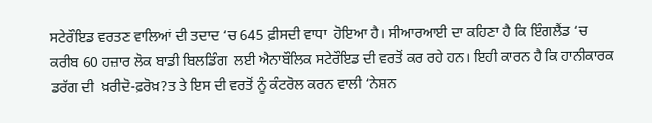ਸਟੇਰੌਇਡ ਵਰਤਣ ਵਾਲਿਆਂ ਦੀ ਤਦਾਦ ‘ਚ 645 ਫ਼ੀਸਦੀ ਵਾਧਾ  ਹੋਇਆ ਹੈ। ਸੀਆਰਆਈ ਦਾ ਕਹਿਣਾ ਹੈ ਕਿ ਇੰਗਲੈਂਡ ‘ਚ ਕਰੀਬ 60 ਹਜ਼ਾਰ ਲੋਕ ਬਾਡੀ ਬਿਲਡਿੰਗ  ਲਈ ਐਨਾਬੌਲਿਕ ਸਟੇਰੌਇਡ ਦੀ ਵਰਤੋਂ ਕਰ ਰਹੇ ਹਨ। ਇਹੀ ਕਾਰਨ ਹੈ ਕਿ ਹਾਨੀਕਾਰਕ ਡਰੱਗ ਦੀ  ਖ਼ਰੀਦੋ-ਫ਼ਰੋਖ਼?ਤ ਤੇ ਇਸ ਦੀ ਵਰਤੋਂ ਨੂੰ ਕੰਟਰੋਲ ਕਰਨ ਵਾਲੀ ‘ਨੇਸ਼ਨ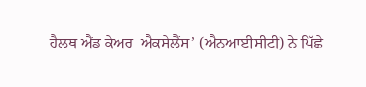ਹੈਲਥ ਐਂਡ ਕੇਅਰ  ਐਕਸੇਲੈਂਸ’ (ਐਨਆਈਸੀਟੀ) ਨੇ ਪਿੱਛੇ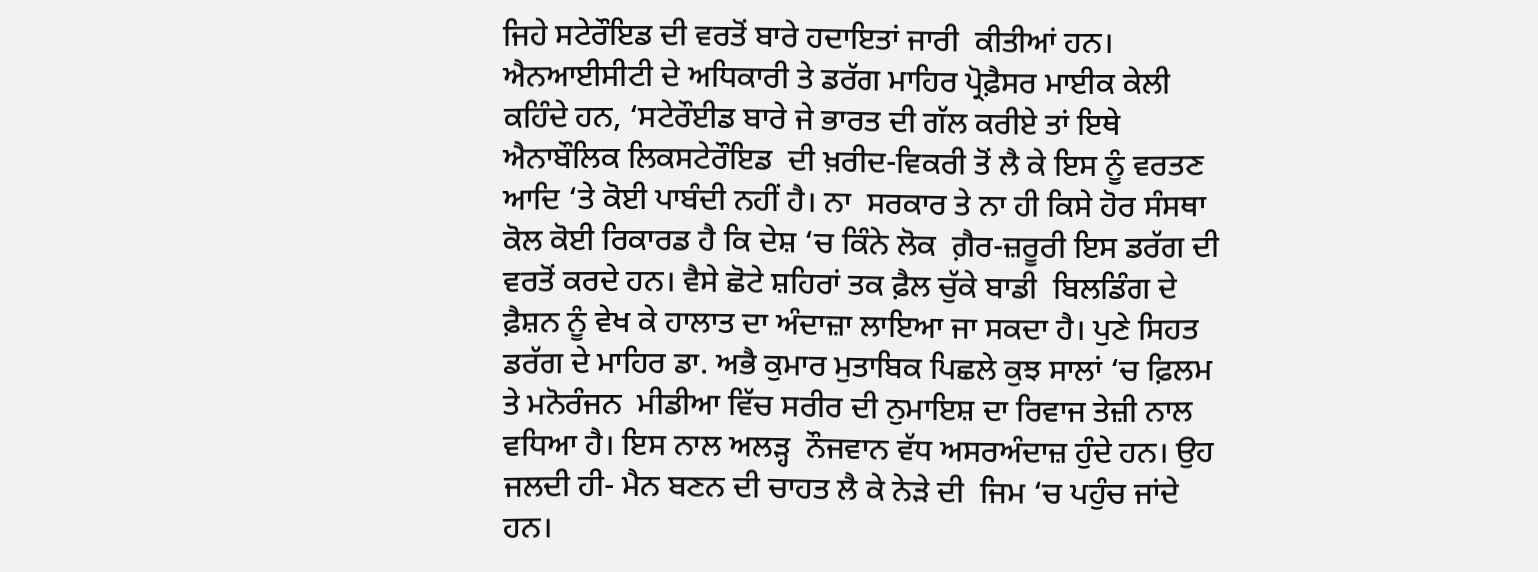ਜਿਹੇ ਸਟੇਰੌਇਡ ਦੀ ਵਰਤੋਂ ਬਾਰੇ ਹਦਾਇਤਾਂ ਜਾਰੀ  ਕੀਤੀਆਂ ਹਨ।
ਐਨਆਈਸੀਟੀ ਦੇ ਅਧਿਕਾਰੀ ਤੇ ਡਰੱਗ ਮਾਹਿਰ ਪ੍ਰੋਫ਼ੈਸਰ ਮਾਈਕ ਕੇਲੀ  ਕਹਿੰਦੇ ਹਨ, ‘ਸਟੇਰੌਈਡ ਬਾਰੇ ਜੇ ਭਾਰਤ ਦੀ ਗੱਲ ਕਰੀਏ ਤਾਂ ਇਥੇ ਐਨਾਬੌਲਿਕ ਲਿਕਸਟੇਰੌਇਡ  ਦੀ ਖ਼ਰੀਦ-ਵਿਕਰੀ ਤੋਂ ਲੈ ਕੇ ਇਸ ਨੂੰ ਵਰਤਣ ਆਦਿ ‘ਤੇ ਕੋਈ ਪਾਬੰਦੀ ਨਹੀਂ ਹੈ। ਨਾ  ਸਰਕਾਰ ਤੇ ਨਾ ਹੀ ਕਿਸੇ ਹੋਰ ਸੰਸਥਾ ਕੋਲ ਕੋਈ ਰਿਕਾਰਡ ਹੈ ਕਿ ਦੇਸ਼ ‘ਚ ਕਿੰਨੇ ਲੋਕ  ਗ਼ੈਰ-ਜ਼ਰੂਰੀ ਇਸ ਡਰੱਗ ਦੀ ਵਰਤੋਂ ਕਰਦੇ ਹਨ। ਵੈਸੇ ਛੋਟੇ ਸ਼ਹਿਰਾਂ ਤਕ ਫ਼ੈਲ ਚੁੱਕੇ ਬਾਡੀ  ਬਿਲਡਿੰਗ ਦੇ ਫ਼ੈਸ਼ਨ ਨੂੰ ਵੇਖ ਕੇ ਹਾਲਾਤ ਦਾ ਅੰਦਾਜ਼ਾ ਲਾਇਆ ਜਾ ਸਕਦਾ ਹੈ। ਪੁਣੇ ਸਿਹਤ  ਡਰੱਗ ਦੇ ਮਾਹਿਰ ਡਾ. ਅਭੈ ਕੁਮਾਰ ਮੁਤਾਬਿਕ ਪਿਛਲੇ ਕੁਝ ਸਾਲਾਂ ‘ਚ ਫ਼ਿਲਮ ਤੇ ਮਨੋਰੰਜਨ  ਮੀਡੀਆ ਵਿੱਚ ਸਰੀਰ ਦੀ ਨੁਮਾਇਸ਼ ਦਾ ਰਿਵਾਜ ਤੇਜ਼ੀ ਨਾਲ ਵਧਿਆ ਹੈ। ਇਸ ਨਾਲ ਅਲੜ੍ਹ  ਨੌਜਵਾਨ ਵੱਧ ਅਸਰਅੰਦਾਜ਼ ਹੁੰਦੇ ਹਨ। ਉਹ ਜਲਦੀ ਹੀ- ਮੈਨ ਬਣਨ ਦੀ ਚਾਹਤ ਲੈ ਕੇ ਨੇੜੇ ਦੀ  ਜਿਮ ‘ਚ ਪਹੁੰਚ ਜਾਂਦੇ ਹਨ।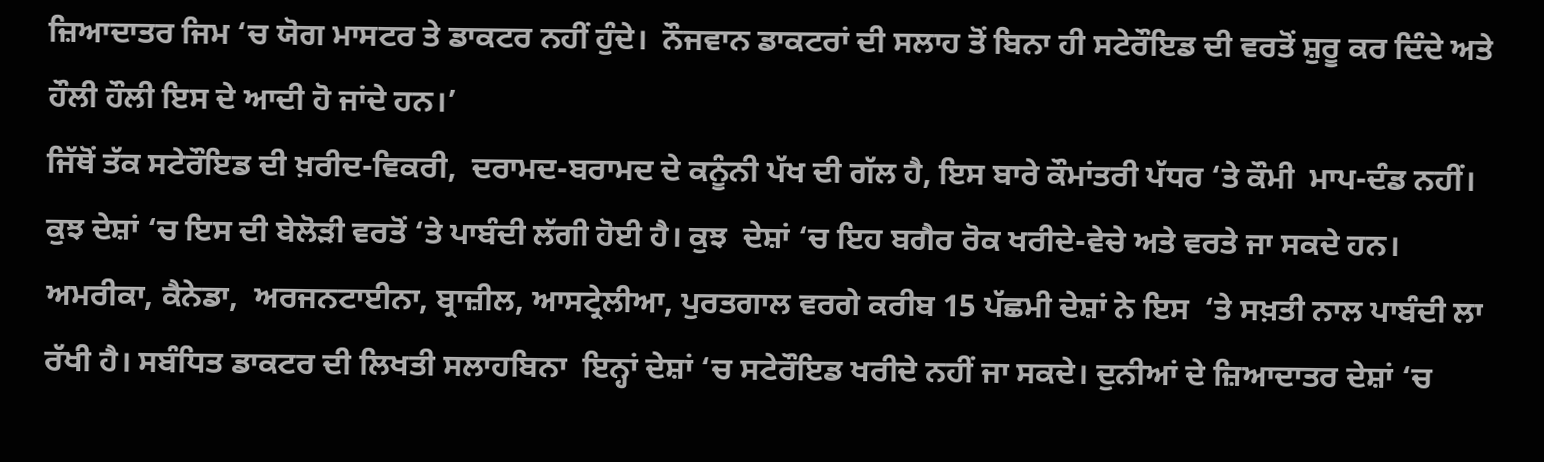ਜ਼ਿਆਦਾਤਰ ਜਿਮ ‘ਚ ਯੋਗ ਮਾਸਟਰ ਤੇ ਡਾਕਟਰ ਨਹੀਂ ਹੁੰਦੇ।  ਨੌਜਵਾਨ ਡਾਕਟਰਾਂ ਦੀ ਸਲਾਹ ਤੋਂ ਬਿਨਾ ਹੀ ਸਟੇਰੌਇਡ ਦੀ ਵਰਤੋਂ ਸ਼ੁਰੂ ਕਰ ਦਿੰਦੇ ਅਤੇ  ਹੌਲੀ ਹੌਲੀ ਇਸ ਦੇ ਆਦੀ ਹੋ ਜਾਂਦੇ ਹਨ।’
ਜਿੱਥੋਂ ਤੱਕ ਸਟੇਰੌਇਡ ਦੀ ਖ਼ਰੀਦ-ਵਿਕਰੀ,  ਦਰਾਮਦ-ਬਰਾਮਦ ਦੇ ਕਨੂੰਨੀ ਪੱਖ ਦੀ ਗੱਲ ਹੈ, ਇਸ ਬਾਰੇ ਕੌਮਾਂਤਰੀ ਪੱਧਰ ‘ਤੇ ਕੌਮੀ  ਮਾਪ-ਦੰਡ ਨਹੀਂ। ਕੁਝ ਦੇਸ਼ਾਂ ‘ਚ ਇਸ ਦੀ ਬੇਲੋੜੀ ਵਰਤੋਂ ‘ਤੇ ਪਾਬੰਦੀ ਲੱਗੀ ਹੋਈ ਹੈ। ਕੁਝ  ਦੇਸ਼ਾਂ ‘ਚ ਇਹ ਬਗੈਰ ਰੋਕ ਖਰੀਦੇ-ਵੇਚੇ ਅਤੇ ਵਰਤੇ ਜਾ ਸਕਦੇ ਹਨ। ਅਮਰੀਕਾ, ਕੈਨੇਡਾ,  ਅਰਜਨਟਾਈਨਾ, ਬ੍ਰਾਜ਼ੀਲ, ਆਸਟ੍ਰੇਲੀਆ, ਪੁਰਤਗਾਲ ਵਰਗੇ ਕਰੀਬ 15 ਪੱਛਮੀ ਦੇਸ਼ਾਂ ਨੇ ਇਸ  ‘ਤੇ ਸਖ਼ਤੀ ਨਾਲ ਪਾਬੰਦੀ ਲਾ ਰੱਖੀ ਹੈ। ਸਬੰਧਿਤ ਡਾਕਟਰ ਦੀ ਲਿਖਤੀ ਸਲਾਹਬਿਨਾ  ਇਨ੍ਹਾਂ ਦੇਸ਼ਾਂ ‘ਚ ਸਟੇਰੌਇਡ ਖਰੀਦੇ ਨਹੀਂ ਜਾ ਸਕਦੇ। ਦੁਨੀਆਂ ਦੇ ਜ਼ਿਆਦਾਤਰ ਦੇਸ਼ਾਂ ‘ਚ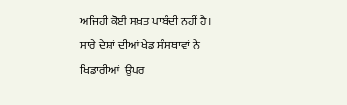ਅਜਿਹੀ ਕੋਈ ਸਖ਼ਤ ਪਾਬੰਦੀ ਨਹੀਂ ਹੈ। ਸਾਰੇ ਦੇਸ਼ਾਂ ਦੀਆਂ ਖੇਡ ਸੰਸਥਾਵਾਂ ਨੇ ਖਿਡਾਰੀਆਂ  ਉਪਰ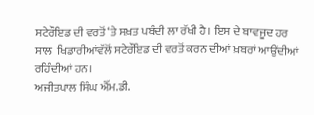ਸਟੇਰੌਇਡ ਦੀ ਵਰਤੋਂ ‘ਤੇ ਸਖ਼ਤ ਪਬੰਦੀ ਲਾ ਰੱਖੀ ਹੈ। ਇਸ ਦੇ ਬਾਵਜੂਦ ਹਰ ਸਾਲ  ਖਿਡਾਰੀਆਂਵੱਲੋਂ ਸਟੇਰੌਇਡ ਦੀ ਵਰਤੋਂ ਕਰਨ ਦੀਆਂ ਖ਼ਬਰਾਂ ਆਉਂਦੀਆਂ ਰਹਿੰਦੀਆਂ ਹਨ।
ਅਜੀਤਪਾਲ ਸਿੰਘ ਐੱਮ.ਡੀ.